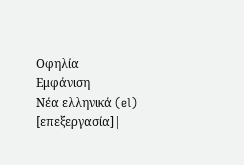Οφηλία
Εμφάνιση
Νέα ελληνικά (el)
[επεξεργασία]|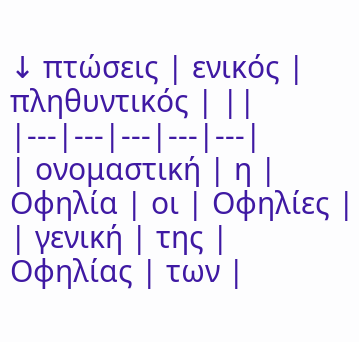↓ πτώσεις | ενικός | πληθυντικός | ||
|---|---|---|---|---|
| ονομαστική | η | Οφηλία | οι | Οφηλίες |
| γενική | της | Οφηλίας | των |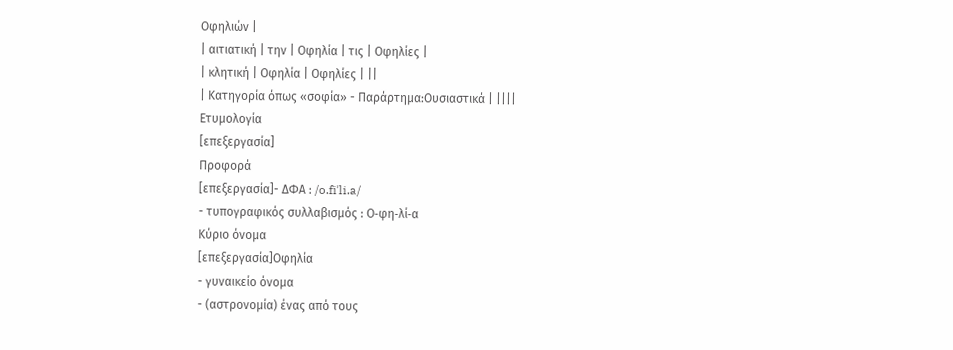Οφηλιών |
| αιτιατική | την | Οφηλία | τις | Οφηλίες |
| κλητική | Οφηλία | Οφηλίες | ||
| Κατηγορία όπως «σοφία» - Παράρτημα:Ουσιαστικά | ||||
Ετυμολογία
[επεξεργασία]
Προφορά
[επεξεργασία]- ΔΦΑ : /o.fiˈli.a/
- τυπογραφικός συλλαβισμός : Ο‐φη‐λί‐α
Κύριο όνομα
[επεξεργασία]Οφηλία
- γυναικείο όνομα
- (αστρονομία) ένας από τους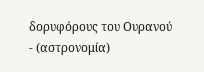δορυφόρους του Ουρανού
- (αστρονομία)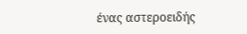ένας αστεροειδής